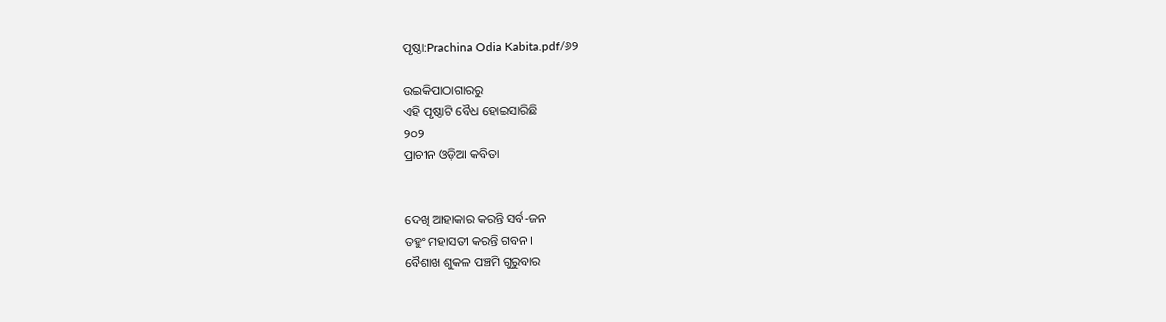ପୃଷ୍ଠା:Prachina Odia Kabita.pdf/୬୨

ଉଇକିପାଠାଗାର‌ରୁ
ଏହି ପୃଷ୍ଠାଟି ବୈଧ ହୋଇସାରିଛି
୨୦୨
ପ୍ରାଚୀନ ଓଡ଼ିଆ କବିତା


ଦେଖି ଆହାକାର କରନ୍ତି ସର୍ବ-ଜନ
ତ‌ହୁଂ ମହାସତୀ କରନ୍ତି ଗବନ ।
ବୈଶାଖ ଶୁକଳ ପଞ୍ଚମି ଗୁରୁବାର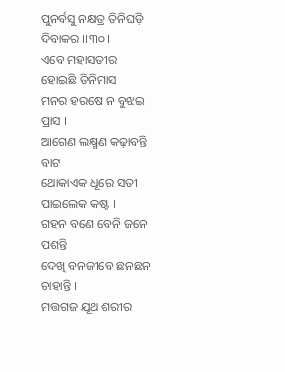ପୁନର୍ବସୁ ନକ୍ଷତ୍ର ତିନିଘଡ଼ି ଦିବାକର ।।୩୦।
ଏବେ ମହାସତୀର ହୋଇଛି ତିନିମାସ
ମନର ହରଷେ ନ ବୁଝଇ ପ୍ରାସ ।
ଆଗେଣ ଲକ୍ଷ୍ମଣ କଢ଼ାବନ୍ତି ବାଟ
ଥୋକାଏକ ଧୂରେ ସତୀ ପାଇଲେକ କଷ୍ଟ ।
ଗ‌ହନ ବଣେ ବେନି ଜନେ ପଶନ୍ତି
ଦେଖି ବନ‌ଜୀବେ ଛନ‌ଛନ ଚାହାନ୍ତି ।
ମତ୍ତଗଜ ଯୂଥ ଶରୀର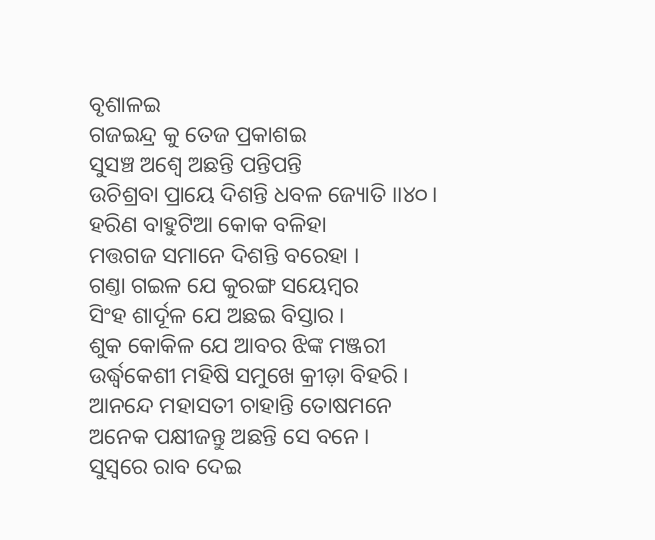ବୃଶାଳଇ
ଗଜଇନ୍ଦ୍ର କୁ ତେଜ ପ୍ରକାଶଇ
ସୁସଞ୍ଚ ଅଶ୍ୱେ ଅଛନ୍ତି ପନ୍ତିପନ୍ତି
ଉଚିଶ୍ରବା ପ୍ରାୟେ ଦିଶନ୍ତି ଧବଳ ଜ୍ୟୋତି ।।୪୦।
ହରିଣ ବାହୁଟିଆ କୋକ ବଳିହା
ମତ୍ତଗଜ ସମାନେ ଦିଶନ୍ତି ବରେହା ।
ଗଣ୍ତା ଗଇଳ ଯେ କୁରଙ୍ଗ ସୟେମ୍ବର
ସିଂହ ଶାର୍ଦୂଳ ଯେ ଅଛଇ ବିସ୍ତାର ।
ଶୁକ କୋକିଳ ଯେ ଆବର ଝିଙ୍କ ମଞ୍ଜରୀ
ଉର୍ଦ୍ଧ୍ୱକେଶୀ ମହିଷି ସମୁଖେ କ୍ରୀଡ଼ା ବିହରି ।
ଆନନ୍ଦେ ମହାସ‌ତୀ ଚାହାନ୍ତି ତୋଷମନେ
ଅନେକ ପକ୍ଷୀଜନ୍ତୁ ଅଛନ୍ତି ସେ ବନେ ।
ସୁସ୍ୱରେ ରାବ ଦେଇ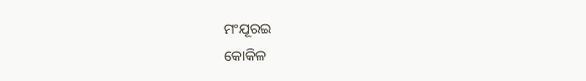ମଂଯୂରଇ
କୋକିଳ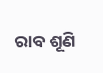ରାବ ଶୂଣି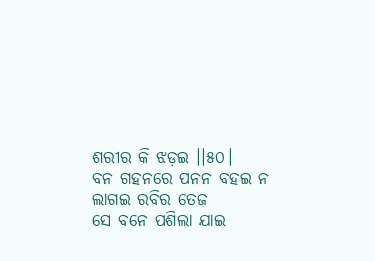ଶରୀର କି ଝଡ଼ଇ ।।୫୦।
ବନ ଗ‌ହନରେ ପନନ ବ‌ହଇ ନ ଲାଗଇ ରବିର ତେଜ
ସେ ବନେ ପଶିଲା ଯାଇ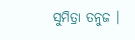ସୁମିତ୍ରା ତନୁଜ ।